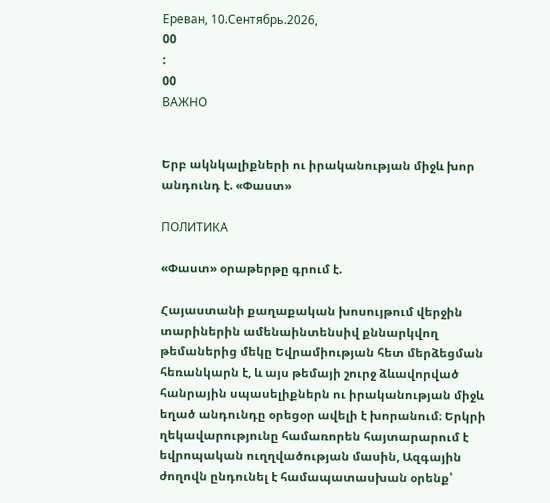Ереван, 10.Сентябрь.2026,
00
:
00
ВАЖНО


Երբ ակնկալիքների ու իրականության միջև խոր անդունդ է. «Փաստ»

ПОЛИТИКА

«Փաստ» օրաթերթը գրում է.

Հայաստանի քաղաքական խոսույթում վերջին տարիներին ամենաինտենսիվ քննարկվող թեմաներից մեկը Եվրամիության հետ մերձեցման հեռանկարն է, և այս թեմայի շուրջ ձևավորված հանրային սպասելիքներն ու իրականության միջև եղած անդունդը օրեցօր ավելի է խորանում։ Երկրի ղեկավարությունը համառորեն հայտարարում է եվրոպական ուղղվածության մասին, Ազգային ժողովն ընդունել է համապատասխան օրենք՝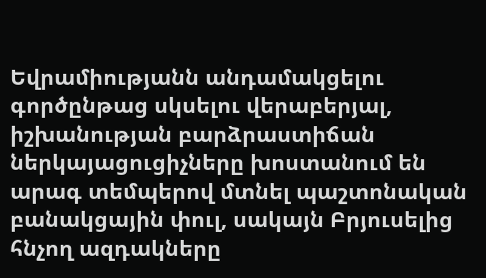Եվրամիությանն անդամակցելու գործընթաց սկսելու վերաբերյալ, իշխանության բարձրաստիճան ներկայացուցիչները խոստանում են արագ տեմպերով մտնել պաշտոնական բանակցային փուլ, սակայն Բրյուսելից հնչող ազդակները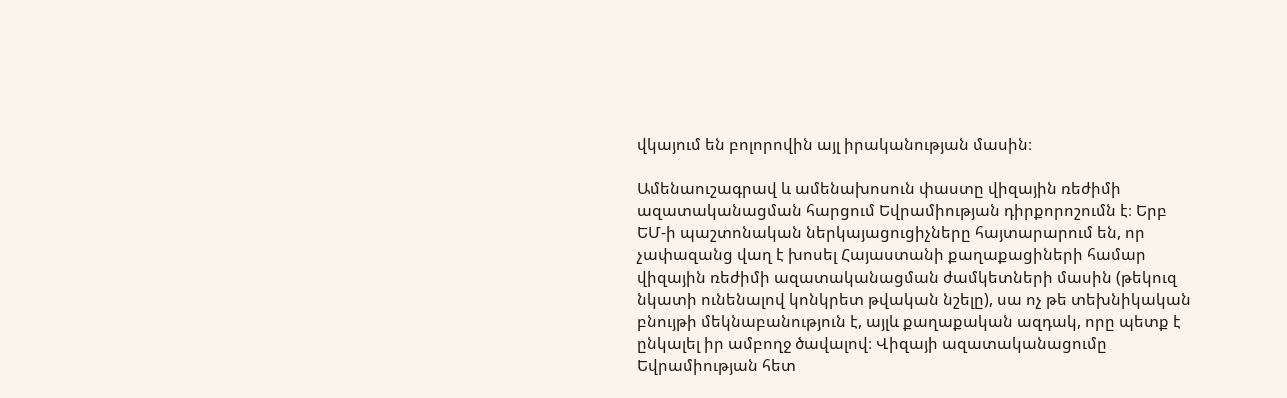վկայում են բոլորովին այլ իրականության մասին։

Ամենաուշագրավ և ամենախոսուն փաստը վիզային ռեժիմի ազատականացման հարցում Եվրամիության դիրքորոշումն է։ Երբ ԵՄ-ի պաշտոնական ներկայացուցիչները հայտարարում են, որ չափազանց վաղ է խոսել Հայաստանի քաղաքացիների համար վիզային ռեժիմի ազատականացման ժամկետների մասին (թեկուզ նկատի ունենալով կոնկրետ թվական նշելը), սա ոչ թե տեխնիկական բնույթի մեկնաբանություն է, այլև քաղաքական ազդակ, որը պետք է ընկալել իր ամբողջ ծավալով։ Վիզայի ազատականացումը Եվրամիության հետ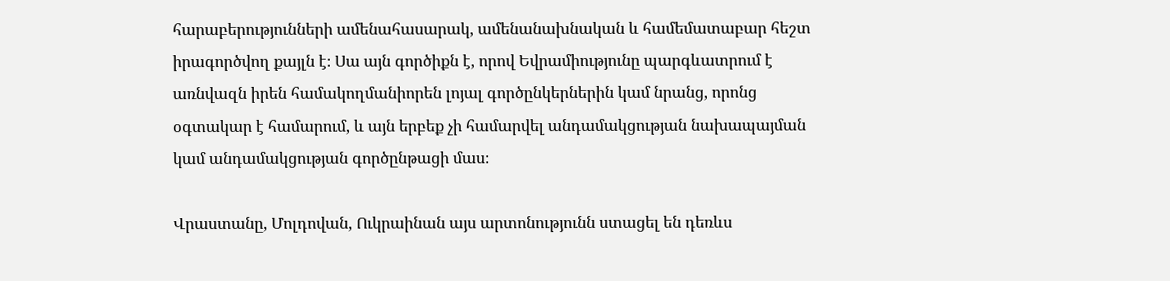հարաբերությունների ամենահասարակ, ամենանախնական և համեմատաբար հեշտ իրագործվող քայլն է։ Սա այն գործիքն է, որով Եվրամիությունը պարգևատրում է առնվազն իրեն համակողմանիորեն լոյալ գործընկերներին կամ նրանց, որոնց օգտակար է համարում, և այն երբեք չի համարվել անդամակցության նախապայման կամ անդամակցության գործընթացի մաս։

Վրաստանը, Մոլդովան, Ուկրաինան այս արտոնությունն ստացել են դեռևս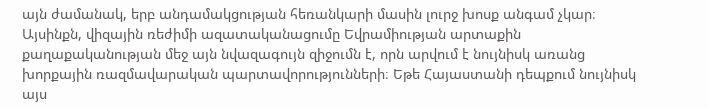այն ժամանակ, երբ անդամակցության հեռանկարի մասին լուրջ խոսք անգամ չկար։ Այսինքն, վիզային ռեժիմի ազատականացումը Եվրամիության արտաքին քաղաքականության մեջ այն նվազագույն զիջումն է, որն արվում է նույնիսկ առանց խորքային ռազմավարական պարտավորությունների։ Եթե Հայաստանի դեպքում նույնիսկ այս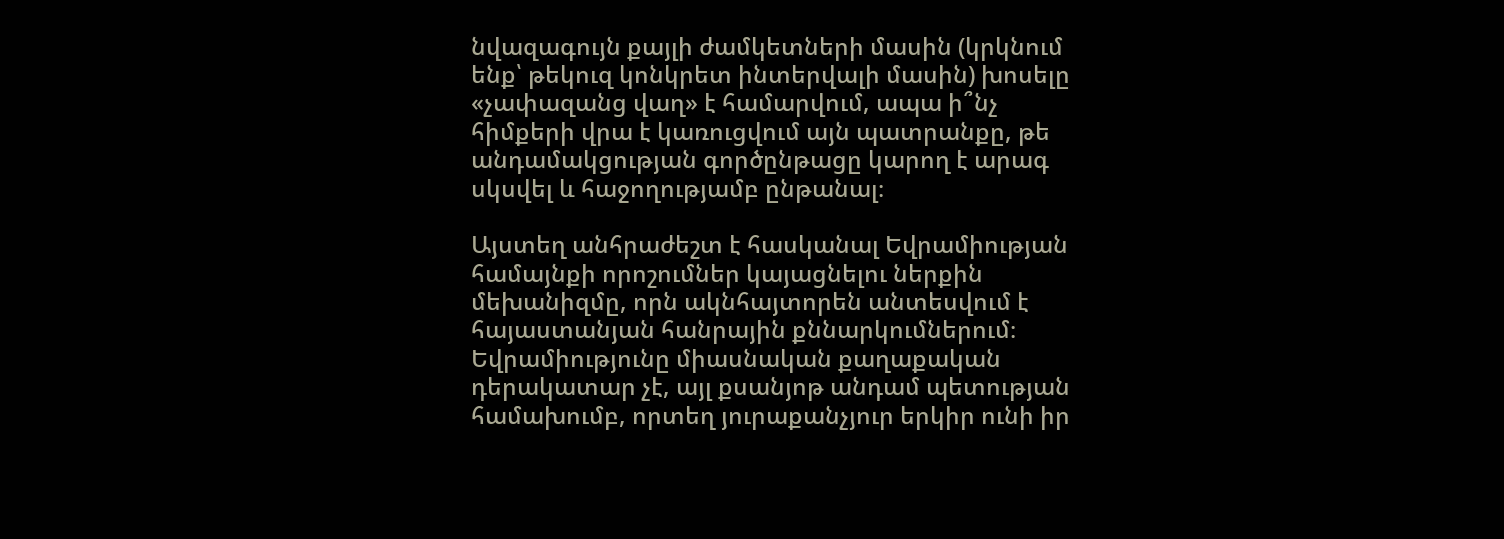նվազագույն քայլի ժամկետների մասին (կրկնում ենք՝ թեկուզ կոնկրետ ինտերվալի մասին) խոսելը «չափազանց վաղ» է համարվում, ապա ի՞նչ հիմքերի վրա է կառուցվում այն պատրանքը, թե անդամակցության գործընթացը կարող է արագ սկսվել և հաջողությամբ ընթանալ։

Այստեղ անհրաժեշտ է հասկանալ Եվրամիության համայնքի որոշումներ կայացնելու ներքին մեխանիզմը, որն ակնհայտորեն անտեսվում է հայաստանյան հանրային քննարկումներում։ Եվրամիությունը միասնական քաղաքական դերակատար չէ, այլ քսանյոթ անդամ պետության համախումբ, որտեղ յուրաքանչյուր երկիր ունի իր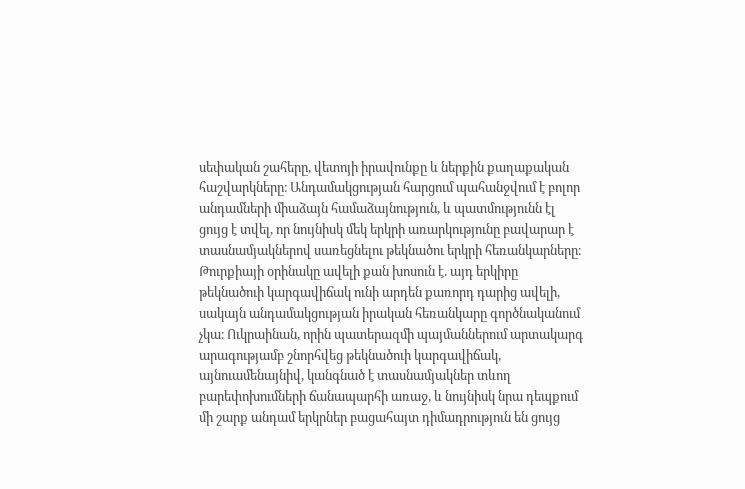սեփական շահերը, վետոյի իրավունքը և ներքին քաղաքական հաշվարկները։ Անդամակցության հարցում պահանջվում է բոլոր անդամների միաձայն համաձայնություն, և պատմությունն էլ ցույց է տվել, որ նույնիսկ մեկ երկրի առարկությունը բավարար է տասնամյակներով սառեցնելու թեկնածու երկրի հեռանկարները։ Թուրքիայի օրինակը ավելի քան խոսուն է. այդ երկիրը թեկնածուի կարգավիճակ ունի արդեն քառորդ դարից ավելի, սակայն անդամակցության իրական հեռանկարը գործնականում չկա։ Ուկրաինան, որին պատերազմի պայմաններում արտակարգ արագությամբ շնորհվեց թեկնածուի կարգավիճակ, այնուամենայնիվ, կանգնած է տասնամյակներ տևող բարեփոխումների ճանապարհի առաջ, և նույնիսկ նրա դեպքում մի շարք անդամ երկրներ բացահայտ դիմադրություն են ցույց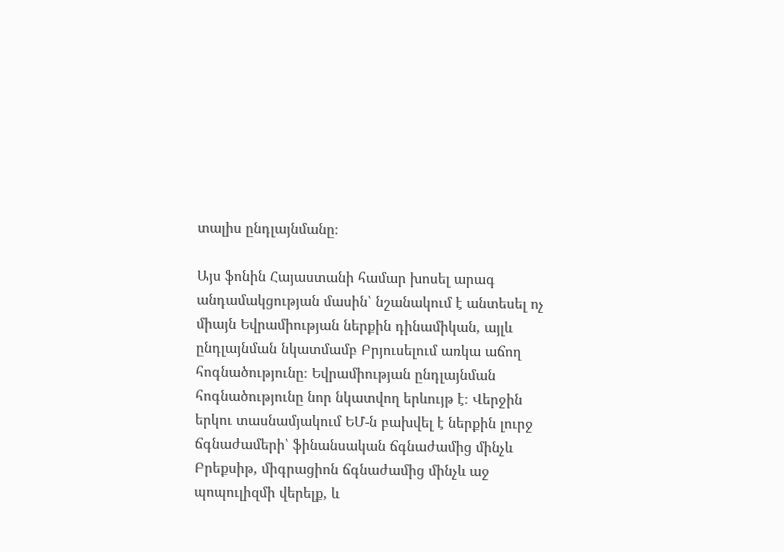տալիս ընդլայնմանը։

Այս ֆոնին Հայաստանի համար խոսել արագ անդամակցության մասին՝ նշանակում է անտեսել ոչ միայն Եվրամիության ներքին դինամիկան, այլև ընդլայնման նկատմամբ Բրյուսելում առկա աճող հոգնածությունը։ Եվրամիության ընդլայնման հոգնածությունը նոր նկատվող երևույթ է։ Վերջին երկու տասնամյակում ԵՄ-ն բախվել է ներքին լուրջ ճգնաժամերի՝ ֆինանսական ճգնաժամից մինչև Բրեքսիթ, միգրացիոն ճգնաժամից մինչև աջ պոպուլիզմի վերելք, և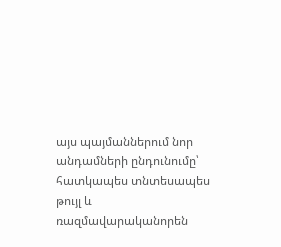այս պայմաններում նոր անդամների ընդունումը՝ հատկապես տնտեսապես թույլ և ռազմավարականորեն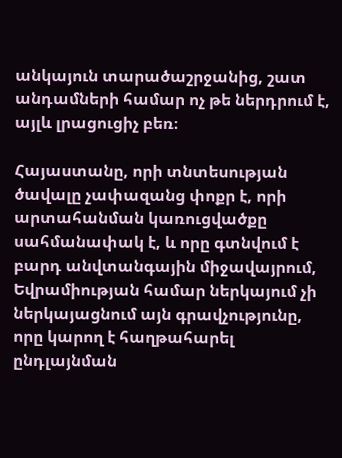անկայուն տարածաշրջանից, շատ անդամների համար ոչ թե ներդրում է, այլև լրացուցիչ բեռ։

Հայաստանը, որի տնտեսության ծավալը չափազանց փոքր է, որի արտահանման կառուցվածքը սահմանափակ է, և որը գտնվում է բարդ անվտանգային միջավայրում, Եվրամիության համար ներկայում չի ներկայացնում այն գրավչությունը, որը կարող է հաղթահարել ընդլայնման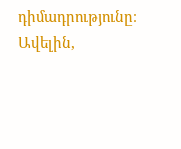դիմադրությունը։ Ավելին,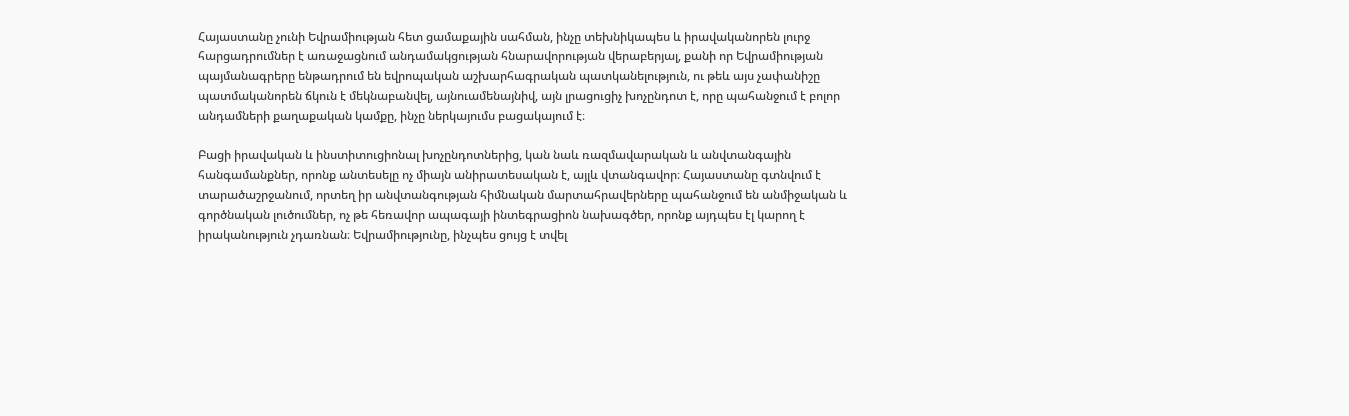Հայաստանը չունի Եվրամիության հետ ցամաքային սահման, ինչը տեխնիկապես և իրավականորեն լուրջ հարցադրումներ է առաջացնում անդամակցության հնարավորության վերաբերյալ, քանի որ Եվրամիության պայմանագրերը ենթադրում են եվրոպական աշխարհագրական պատկանելություն, ու թեև այս չափանիշը պատմականորեն ճկուն է մեկնաբանվել, այնուամենայնիվ, այն լրացուցիչ խոչընդոտ է, որը պահանջում է բոլոր անդամների քաղաքական կամքը, ինչը ներկայումս բացակայում է։

Բացի իրավական և ինստիտուցիոնալ խոչընդոտներից, կան նաև ռազմավարական և անվտանգային հանգամանքներ, որոնք անտեսելը ոչ միայն անիրատեսական է, այլև վտանգավոր։ Հայաստանը գտնվում է տարածաշրջանում, որտեղ իր անվտանգության հիմնական մարտահրավերները պահանջում են անմիջական և գործնական լուծումներ, ոչ թե հեռավոր ապագայի ինտեգրացիոն նախագծեր, որոնք այդպես էլ կարող է իրականություն չդառնան։ Եվրամիությունը, ինչպես ցույց է տվել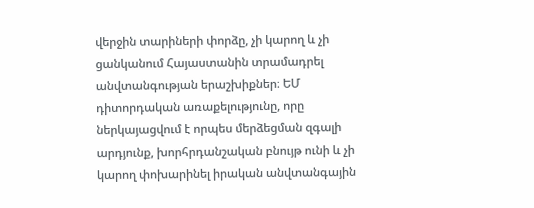վերջին տարիների փորձը, չի կարող և չի ցանկանում Հայաստանին տրամադրել անվտանգության երաշխիքներ։ ԵՄ դիտորդական առաքելությունը, որը ներկայացվում է որպես մերձեցման զգալի արդյունք, խորհրդանշական բնույթ ունի և չի կարող փոխարինել իրական անվտանգային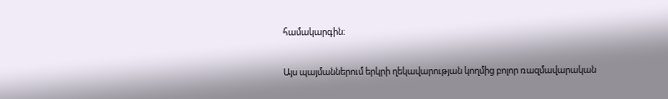համակարգին։

Այս պայմաններում երկրի ղեկավարության կողմից բոլոր ռազմավարական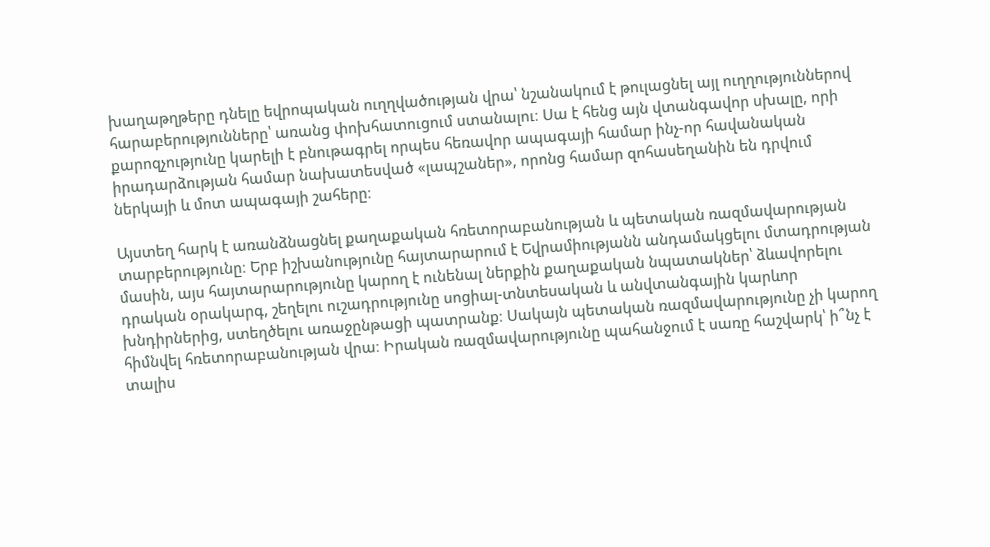խաղաթղթերը դնելը եվրոպական ուղղվածության վրա՝ նշանակում է թուլացնել այլ ուղղություններով հարաբերությունները՝ առանց փոխհատուցում ստանալու։ Սա է հենց այն վտանգավոր սխալը, որի քարոզչությունը կարելի է բնութագրել որպես հեռավոր ապագայի համար ինչ-որ հավանական իրադարձության համար նախատեսված «լապշաներ», որոնց համար զոհասեղանին են դրվում ներկայի և մոտ ապագայի շահերը։

Այստեղ հարկ է առանձնացնել քաղաքական հռետորաբանության և պետական ռազմավարության տարբերությունը։ Երբ իշխանությունը հայտարարում է Եվրամիությանն անդամակցելու մտադրության մասին, այս հայտարարությունը կարող է ունենալ ներքին քաղաքական նպատակներ՝ ձևավորելու դրական օրակարգ, շեղելու ուշադրությունը սոցիալ-տնտեսական և անվտանգային կարևոր խնդիրներից, ստեղծելու առաջընթացի պատրանք։ Սակայն պետական ռազմավարությունը չի կարող հիմնվել հռետորաբանության վրա։ Իրական ռազմավարությունը պահանջում է սառը հաշվարկ՝ ի՞նչ է տալիս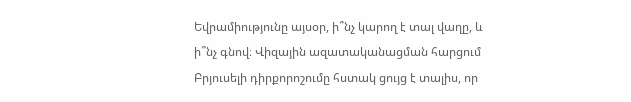Եվրամիությունը այսօր, ի՞նչ կարող է տալ վաղը, և ի՞նչ գնով։ Վիզային ազատականացման հարցում Բրյուսելի դիրքորոշումը հստակ ցույց է տալիս, որ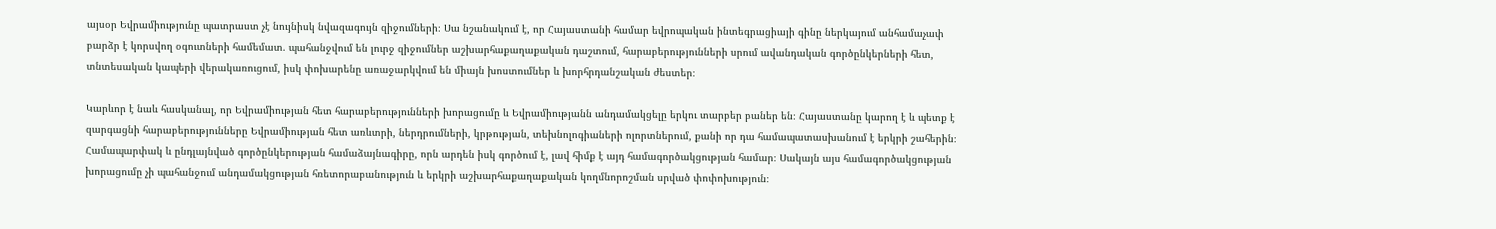այսօր Եվրամիությունը պատրաստ չէ նույնիսկ նվազագույն զիջումների։ Սա նշանակում է, որ Հայաստանի համար եվրոպական ինտեգրացիայի գինը ներկայում անհամաչափ բարձր է կորսվող օգուտների համեմատ. պահանջվում են լուրջ զիջումներ աշխարհաքաղաքական դաշտում, հարաբերությունների սրում ավանդական գործընկերների հետ, տնտեսական կապերի վերակառուցում, իսկ փոխարենը առաջարկվում են միայն խոստումներ և խորհրդանշական ժեստեր։

Կարևոր է նաև հասկանալ, որ Եվրամիության հետ հարաբերությունների խորացումը և Եվրամիությանն անդամակցելը երկու տարբեր բաներ են։ Հայաստանը կարող է և պետք է զարգացնի հարաբերությունները Եվրամիության հետ առևտրի, ներդրումների, կրթության, տեխնոլոգիաների ոլորտներում, քանի որ դա համապատասխանում է երկրի շահերին։ Համապարփակ և ընդլայնված գործընկերության համաձայնագիրը, որն արդեն իսկ գործում է, լավ հիմք է այդ համագործակցության համար։ Սակայն այս համագործակցության խորացումը չի պահանջում անդամակցության հռետորաբանություն և երկրի աշխարհաքաղաքական կողմնորոշման սրված փոփոխություն։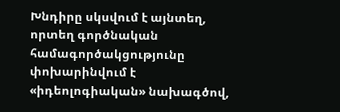Խնդիրը սկսվում է այնտեղ, որտեղ գործնական համագործակցությունը փոխարինվում է «իդեոլոգիական» նախագծով,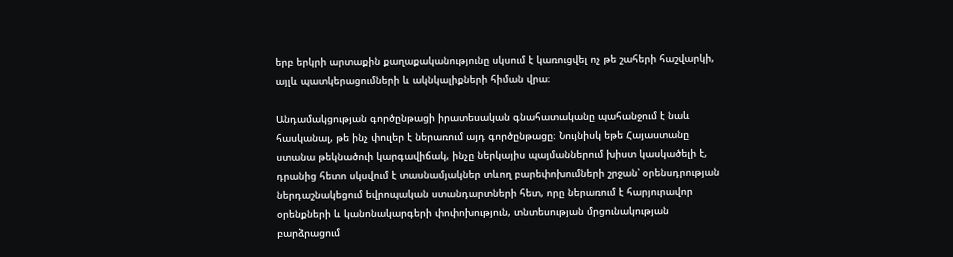երբ երկրի արտաքին քաղաքականությունը սկսում է կառուցվել ոչ թե շահերի հաշվարկի, այլև պատկերացումների և ակնկալիքների հիման վրա։

Անդամակցության գործընթացի իրատեսական գնահատականը պահանջում է նաև հասկանալ, թե ինչ փուլեր է ներառում այդ գործընթացը։ Նույնիսկ եթե Հայաստանը ստանա թեկնածուի կարգավիճակ, ինչը ներկայիս պայմաններում խիստ կասկածելի է, դրանից հետո սկսվում է տասնամյակներ տևող բարեփոխումների շրջան՝ օրենսդրության ներդաշնակեցում եվրոպական ստանդարտների հետ, որը ներառում է հարյուրավոր օրենքների և կանոնակարգերի փոփոխություն, տնտեսության մրցունակության բարձրացում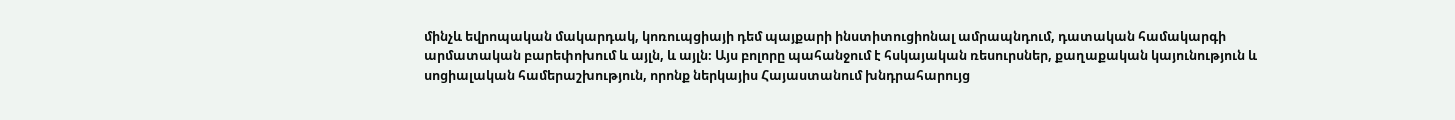մինչև եվրոպական մակարդակ, կոռուպցիայի դեմ պայքարի ինստիտուցիոնալ ամրապնդում, դատական համակարգի արմատական բարեփոխում և այլն, և այլն։ Այս բոլորը պահանջում է հսկայական ռեսուրսներ, քաղաքական կայունություն և սոցիալական համերաշխություն, որոնք ներկայիս Հայաստանում խնդրահարույց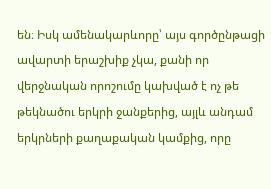են։ Իսկ ամենակարևորը՝ այս գործընթացի ավարտի երաշխիք չկա, քանի որ վերջնական որոշումը կախված է ոչ թե թեկնածու երկրի ջանքերից, այլև անդամ երկրների քաղաքական կամքից, որը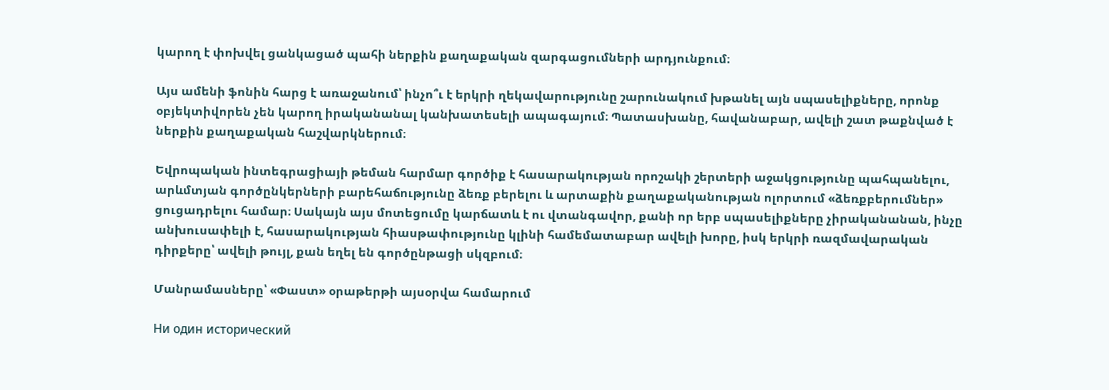կարող է փոխվել ցանկացած պահի ներքին քաղաքական զարգացումների արդյունքում։

Այս ամենի ֆոնին հարց է առաջանում՝ ինչո՞ւ է երկրի ղեկավարությունը շարունակում խթանել այն սպասելիքները, որոնք օբյեկտիվորեն չեն կարող իրականանալ կանխատեսելի ապագայում։ Պատասխանը, հավանաբար, ավելի շատ թաքնված է ներքին քաղաքական հաշվարկներում։

Եվրոպական ինտեգրացիայի թեման հարմար գործիք է հասարակության որոշակի շերտերի աջակցությունը պահպանելու, արևմտյան գործընկերների բարեհաճությունը ձեռք բերելու և արտաքին քաղաքականության ոլորտում «ձեռքբերումներ» ցուցադրելու համար։ Սակայն այս մոտեցումը կարճատև է ու վտանգավոր, քանի որ երբ սպասելիքները չիրականանան, ինչը անխուսափելի է, հասարակության հիասթափությունը կլինի համեմատաբար ավելի խորը, իսկ երկրի ռազմավարական դիրքերը՝ ավելի թույլ, քան եղել են գործընթացի սկզբում։

Մանրամասները՝ «Փաստ» օրաթերթի այսօրվա համարում

Ни один исторический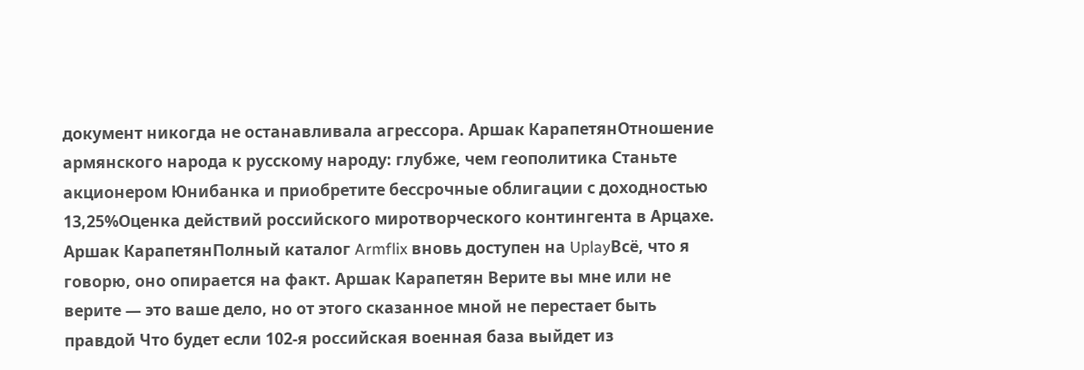документ никогда не останавливала агрессора. Аршак КарапетянОтношение армянского народа к русскому народу: глубже, чем геополитика Станьте акционером Юнибанка и приобретите бессрочные облигации с доходностью 13,25%Оценка действий российского миротворческого контингента в Арцахе. Аршак КарапетянПолный каталог Armflix вновь доступен на UplayВсё, что я говорю, оно опирается на факт. Аршак Карапетян Верите вы мне или не верите — это ваше дело, но от этого сказанное мной не перестает быть правдой Что будет если 102-я российская военная база выйдет из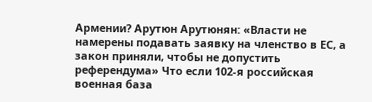Армении? Арутюн Арутюнян: «Власти не намерены подавать заявку на членство в ЕС, а закон приняли, чтобы не допустить референдума» Что если 102-я российская военная база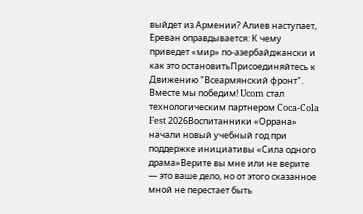выйдет из Армении? Алиев наступает, Ереван оправдывается: К чему приведет «мир» по-азербайджански и как это остановитьПрисоединяйтесь к Движению "Всеармянский фронт". Вместе мы победим! Ucom стал технологическим партнером Coca-Cola Fest 2026Воспитанники «Оррана» начали новый учебный год при поддержке инициативы «Сила одного драма»Верите вы мне или не верите — это ваше дело, но от этого сказанное мной не перестает быть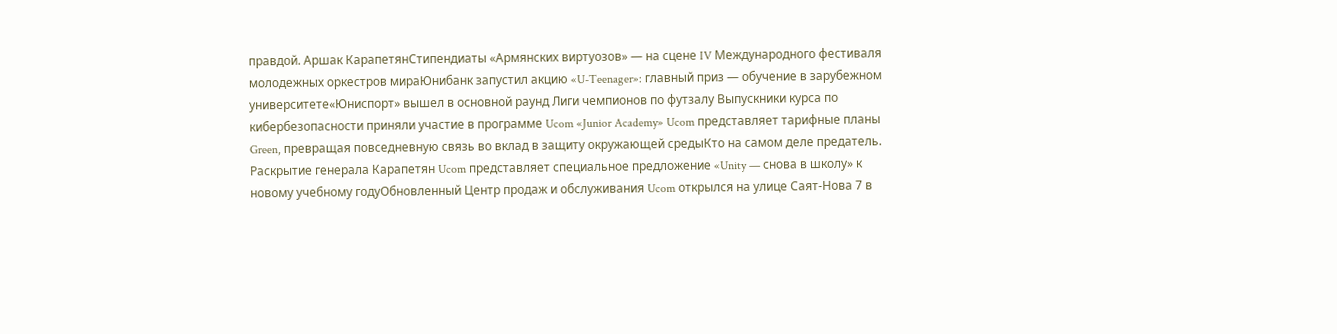правдой. Аршак КарапетянСтипендиаты «Армянских виртуозов» — на сцене IV Международного фестиваля молодежных оркестров мираЮнибанк запустил акцию «U-Teenager»: главный приз — обучение в зарубежном университете«Юниспорт» вышел в основной раунд Лиги чемпионов по футзалу Выпускники курса по кибербезопасности приняли участие в программе Ucom «Junior Academy» Ucom представляет тарифные планы Green, превращая повседневную связь во вклад в защиту окружающей средыКто на самом деле предатель. Раскрытие генерала Карапетян Ucom представляет специальное предложение «Unity — снова в школу» к новому учебному годуОбновленный Центр продаж и обслуживания Ucom открылся на улице Саят-Нова 7 в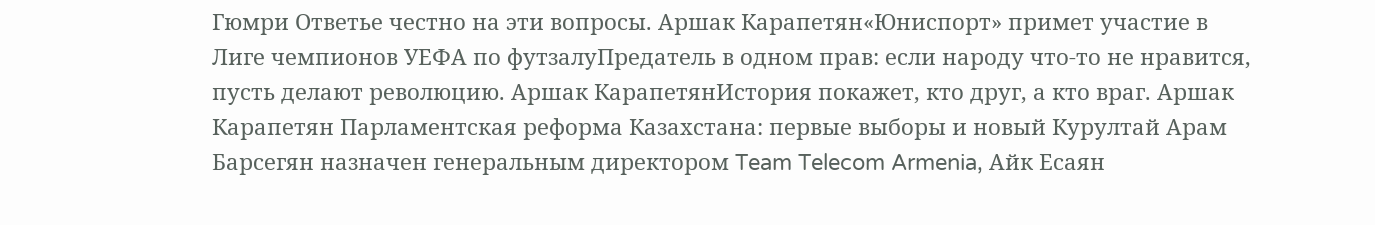Гюмри Ответье честно на эти вопросы. Аршак Карапетян«Юниспорт» примет участие в Лиге чемпионов УЕФА по футзалуПредатель в одном прав: если народу что-то не нравится, пусть делают революцию. Аршак КарапетянИстория покажет, кто друг, а кто враг. Аршак Карапетян Парламентская реформа Казахстана: первые выборы и новый Курултай Арам Барсегян назначен генеральным директором Team Telecom Armenia, Айк Есаян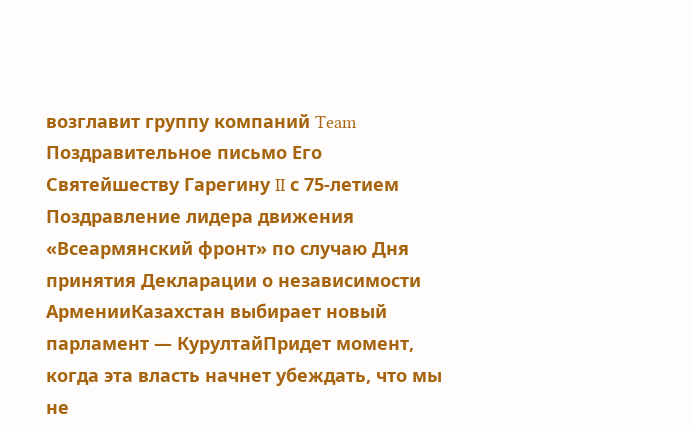возглавит группу компаний Team Поздравительное письмо Его Святейшеству Гарегину II с 75-летием Поздравление лидера движения «Всеармянский фронт» по случаю Дня принятия Декларации о независимости АрменииКазахстан выбирает новый парламент — КурултайПридет момент, когда эта власть начнет убеждать, что мы не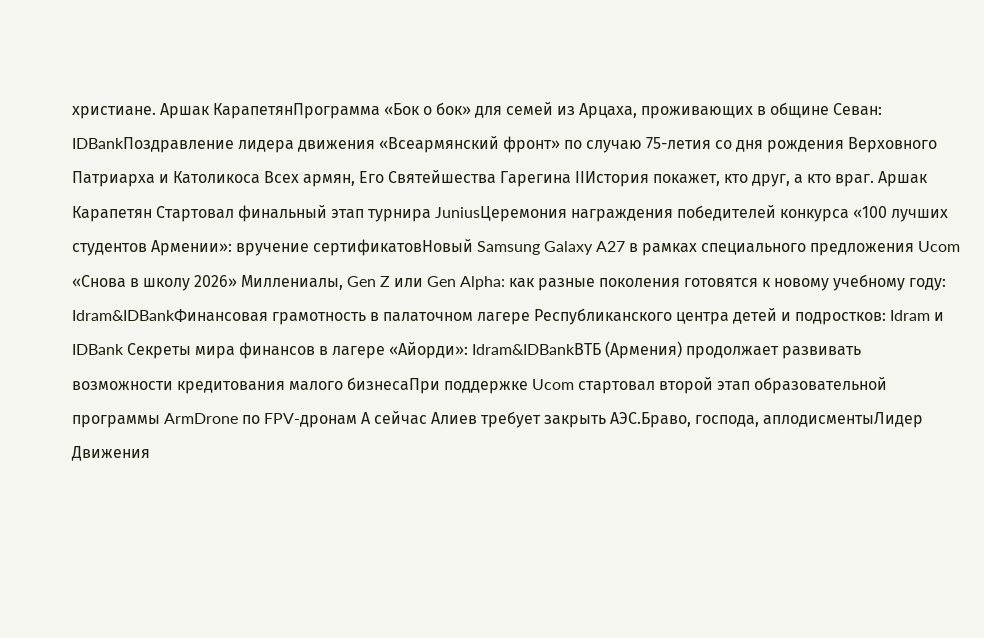христиане. Аршак КарапетянПрограмма «Бок о бок» для семей из Арцаха, проживающих в общине Севан: IDBankПоздравление лидера движения «Всеармянский фронт» по случаю 75-летия со дня рождения Верховного Патриарха и Католикоса Всех армян, Его Святейшества Гарегина IIИстория покажет, кто друг, а кто враг. Аршак Карапетян Стартовал финальный этап турнира JuniusЦеремония награждения победителей конкурса «100 лучших студентов Армении»: вручение сертификатовНовый Samsung Galaxy A27 в рамках специального предложения Ucom «Снова в школу 2026» Миллениалы, Gen Z или Gen Alpha: как разные поколения готовятся к новому учебному году: Idram&IDBankФинансовая грамотность в палаточном лагере Республиканского центра детей и подростков: Idram и IDBank Секреты мира финансов в лагере «Айорди»: Idram&IDBankВТБ (Армения) продолжает развивать возможности кредитования малого бизнесаПри поддержке Ucom стартовал второй этап образовательной программы ArmDrone по FPV-дронам А сейчас Алиев требует закрыть АЭС.Браво, господа, аплодисментыЛидер Движения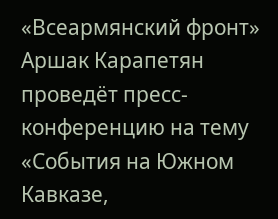«Всеармянский фронт» Аршак Карапетян проведёт пресс-конференцию на тему «События на Южном Кавказе,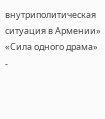внутриполитическая ситуация в Армении» «Сила одного драма» -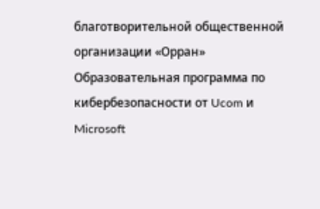благотворительной общественной организации «Орран» Образовательная программа по кибербезопасности от Ucom и Microsoft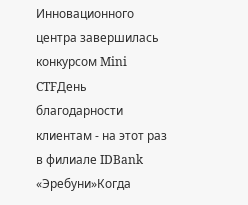Инновационного центра завершилась конкурсом Mini CTFДень благодарности клиентам - на этот раз в филиале IDBank «Эребуни»Когда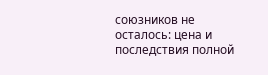союзников не осталось: цена и последствия полной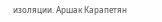изоляции. Аршак Карапетян